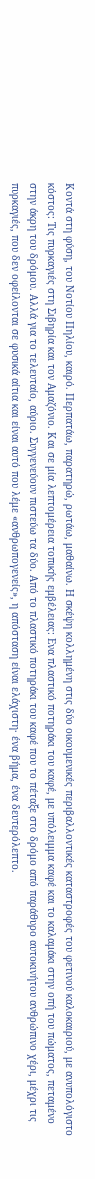Κοντά στη φύση, του Νοτίου Πηλίου, καιρό. Περπατάω, παρατηρώ, ρωτάω, μαθαίνω. Η σκέψη κολλημένη στις δύο οικουμενικές περιβαλλοντικές καταστροφές του φετινού καλοκαιριού, με ανυπολόγιστο κόστος: Τις πυρκαγιές στη Σιβηρία και τον Αμαζόνιο. Και σε μία λεπτομέρεια τοπικής εμβέλειας: Ενα πλαστικό ποτηράκι του καφέ, με υπόλειμμα καφέ και το καλαμάκι στην οπή του πώματος, πεταμένο στην άκρη του δρόμου. Αλλά για το τελευταίο, αύριο. Συγγενεύουν πιστεύω τα δύο. Από το πλαστικό ποτηράκι του καφέ που το πέταξε στο δρόμο από παράθυρο αυτοκινήτου ανθρώπινο χέρι, μέχρι τις πυρκαγιές, που δεν οφείλονται σε φυσικά αίτια και είναι αυτό που λέμε «ανθρωπογενείς», η απόσταση είναι ελάχιστη· ένα βήμα, ένα δευτερόλεπτο.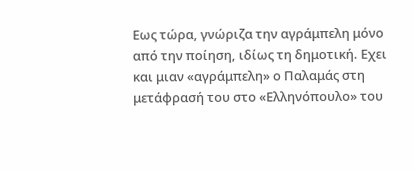Εως τώρα, γνώριζα την αγράμπελη μόνο από την ποίηση, ιδίως τη δημοτική. Εχει και μιαν «αγράμπελη» ο Παλαμάς στη μετάφρασή του στο «Ελληνόπουλο» του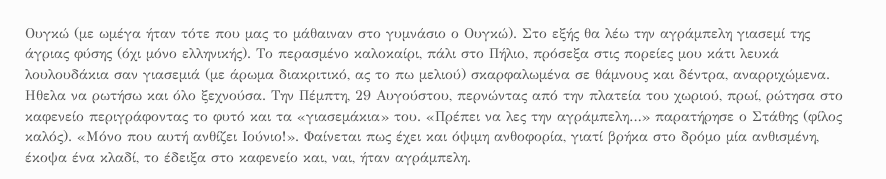Ουγκώ (με ωμέγα ήταν τότε που μας το μάθαιναν στο γυμνάσιο ο Ουγκώ). Στο εξής θα λέω την αγράμπελη γιασεμί της άγριας φύσης (όχι μόνο ελληνικής). Το περασμένο καλοκαίρι, πάλι στο Πήλιο, πρόσεξα στις πορείες μου κάτι λευκά λουλουδάκια σαν γιασεμιά (με άρωμα διακριτικό, ας το πω μελιού) σκαρφαλωμένα σε θάμνους και δέντρα, αναρριχώμενα.
Ηθελα να ρωτήσω και όλο ξεχνούσα. Την Πέμπτη, 29 Αυγούστου, περνώντας από την πλατεία του χωριού, πρωί, ρώτησα στο καφενείο περιγράφοντας το φυτό και τα «γιασεμάκια» του. «Πρέπει να λες την αγράμπελη…» παρατήρησε ο Στάθης (φίλος καλός). «Μόνο που αυτή ανθίζει Ιούνιο!». Φαίνεται πως έχει και όψιμη ανθοφορία, γιατί βρήκα στο δρόμο μία ανθισμένη, έκοψα ένα κλαδί, το έδειξα στο καφενείο και, ναι, ήταν αγράμπελη.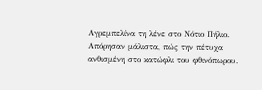Αγρεμπελίνα τη λένε στο Νότιο Πήλιο. Απόρησαν μάλιστα, πώς την πέτυχα ανθισμένη στο κατώφλι του φθινόπωρου.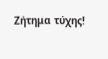Ζήτημα τύχης!